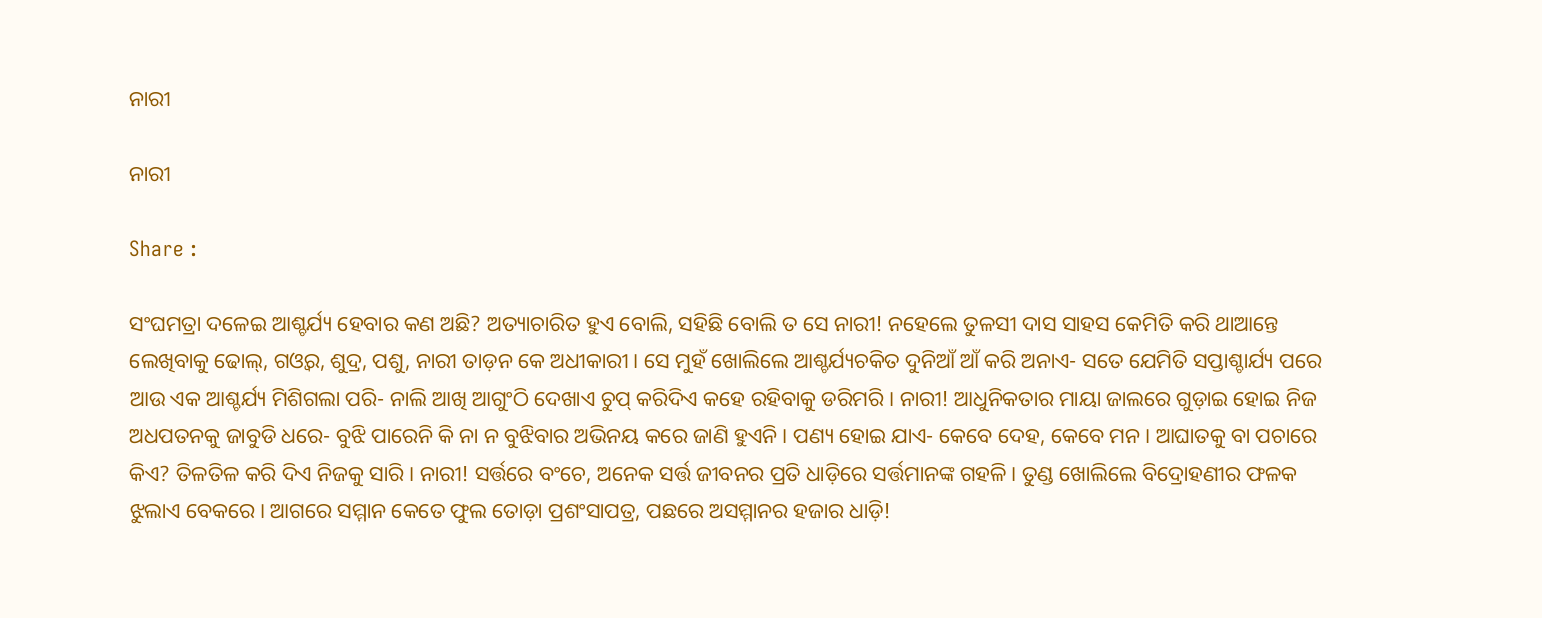ନାରୀ

ନାରୀ

Share :

ସଂଘମତ୍ରା ଦଳେଇ ଆଶ୍ଚର୍ଯ୍ୟ ହେବାର କଣ ଅଛି? ଅତ୍ୟାଚାରିତ ହୁଏ ବୋଲି, ସହିଛି ବୋଲି ତ ସେ ନାରୀ! ନହେଲେ ତୁଳସୀ ଦାସ ସାହସ କେମିତି କରି ଥାଆନ୍ତେ ଲେଖିବାକୁ ଢୋଲ୍‌, ଗଓ୍ବର, ଶୁଦ୍ର, ପଶୁ, ନାରୀ ତାଡ଼ନ କେ ଅଧୀକାରୀ। ସେ ମୁହଁ ଖୋଲିଲେ ଆଶ୍ଚର୍ଯ୍ୟଚକିତ ଦୁନିଆଁ ଆଁ କରି ଅନାଏ- ସତେ ଯେମିତି ସପ୍ତାଶ୍ଚାର୍ଯ୍ୟ ପରେ ଆଉ ଏକ ଆଶ୍ଚର୍ଯ୍ୟ ମିଶିଗଲା ପରି- ନାଲି ଆଖି ଆଗୁଂଠି ଦେଖାଏ ଚୁପ୍ କରିଦିଏ କହେ ରହିବାକୁ ଡରିମରି। ନାରୀ! ଆଧୁନିକତାର ମାୟା ଜାଲରେ ଗୁଡ଼ାଇ ହୋଇ ନିଜ ଅଧପତନକୁ ଜାବୁଡି ଧରେ- ବୁଝି ପାରେନି କି ନା ନ ବୁଝିବାର ଅଭିନୟ କରେ ଜାଣି ହୁଏନି। ପଣ୍ୟ ହୋଇ ଯାଏ- କେବେ ଦେହ, କେବେ ମନ। ଆଘାତକୁ ବା ପଚାରେ କିଏ? ତିଳତିଳ କରି ଦିଏ ନିଜକୁ ସାରି। ନାରୀ! ସର୍ତ୍ତରେ ବଂଚେ, ଅନେକ ସର୍ତ୍ତ ଜୀବନର ପ୍ରତି ଧାଡ଼ିରେ ସର୍ତ୍ତମାନଙ୍କ ଗହଳି। ତୁଣ୍ଡ ଖୋଲିଲେ ବିଦ୍ରୋହଣୀର ଫଳକ ଝୁଲାଏ ବେକରେ। ଆଗରେ ସମ୍ମାନ କେତେ ଫୁଲ ତୋଡ଼ା ପ୍ରଶଂସାପତ୍ର, ପଛରେ ଅସମ୍ମାନର ହଜାର ଧାଡ଼ି!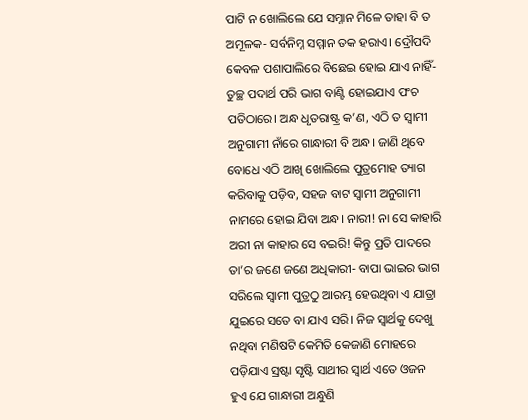ପାଟି ନ ଖୋଲିଲେ ଯେ ସମ୍ନାନ ମିଳେ ତାହା ବି ତ ଅମୂଳକ- ସର୍ବନିମ୍ନ ସମ୍ମାନ ତକ ହରାଏ। ଦ୍ରୌପଦି କେବଳ ପଶାପାଲିରେ ବିଛେଇ ହୋଇ ଯାଏ ନାହିଁ- ତୁଚ୍ଛ ପଦାର୍ଥ ପରି ଭାଗ ବାଣ୍ଟି ହୋଇଯାଏ ପଂଚ ପତିଠାରେ। ଅନ୍ଧ ଧୃତରାଷ୍ଟ୍ର କ’ଣ, ଏଠି ତ ସ୍ବାମୀ ଅନୁଗାମୀ ନାଁରେ ଗାନ୍ଧାରୀ ବି ଅନ୍ଧ। ଜାଣି ଥିବେ ବୋଧେ ଏଠି ଆଖି ଖୋଲିଲେ ପୁତ୍ରମୋହ ତ୍ୟାଗ କରିବାକୁ ପଡ଼ିବ, ସହଜ ବାଟ ସ୍ବାମୀ ଅନୁଗାମୀ ନାମରେ ହୋଇ ଯିବା ଅନ୍ଧ। ନାରୀ! ନା ସେ କାହାରି ଅରୀ ନା କାହାର ସେ ବଇରି! କିନ୍ତୁ ପ୍ରତି ପାଦରେ ତା’ର ଜଣେ ଜଣେ ଅଧିକାରୀ- ବାପା ଭାଇର ଭାଗ ସରିଲେ ସ୍ବାମୀ ପୁତ୍ରଠୁ ଆରମ୍ଭ ହେଉଥିବା ଏ ଯାତ୍ରା ଯୁଇରେ ସତେ ବା ଯାଏ ସରି। ନିଜ ସ୍ବାର୍ଥକୁ ଦେଖୁ ନଥିବା ମଣିଷଟି କେମିତି କେଜାଣି ମୋହରେ ପଡ଼ିଯାଏ ସ୍ରଷ୍ଟା ସୃଷ୍ଟି ସାଥୀର ସ୍ବାର୍ଥ ଏତେ ଓଜନ ହୁଏ ଯେ ଗାନ୍ଧାରୀ ଅନ୍ଧୁଣି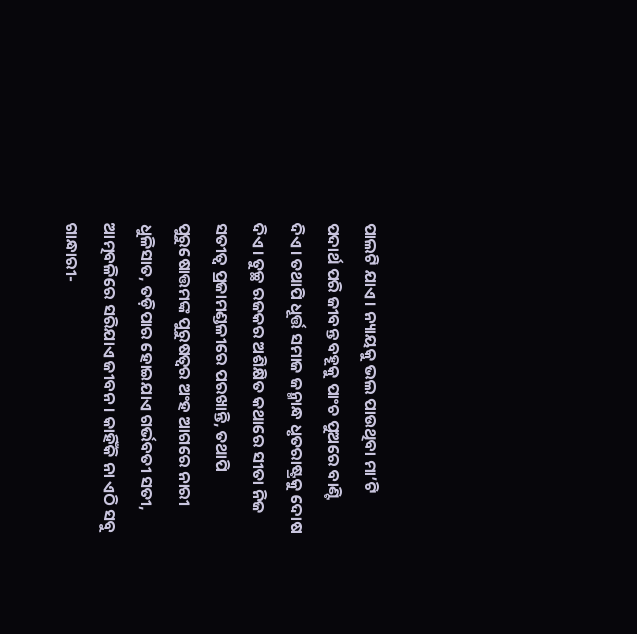ପାଲଟି ଯାଏ। ନ୍ୟାୟକୁ ଭଲ ପାଉଥିବା ମା’ଟି ପଦାର୍ଥ ପରି ଜୀବନ୍ତ ବହୂକୁ ପାଂଚ ପୁଅରେ ବାଣ୍ଟି ଦିଏ। ତଥାପି ଧୂର୍ତ୍ତ ସମାଜ ଜନ୍ମାନ୍ଧ ଧୃତରାଷ୍ଟ୍ରକୁ ଦୋଷ ଦିଏ। ତୁଚ୍ଛ ରଜକର ଅଶିକ୍ଷିତ କଥାରେ ସୀତା ନିଜ ସତୀତ୍ବ ପ୍ରଜାମଣ୍ଡଳୀରେ ପରଖାନ୍ତି, ତଥାପି ପୁରୁଷୋତ୍ତମଙ୍କ ପୁରୁଷତ୍ବର ଅଂହ ଆଗରେ ନାରୀ ଧୁଳିସାତ, ତଡ଼ିପାର ହୋଇଯାଏ ଗର୍ଭବତୀ ସତୀ, ଆତ୍ମବଳିରେ ସରିଯାଏ ଜୀବନ। କାହିଁକି ନା ଏଠି ସବୁ ଗାନ୍ଧାରୀ-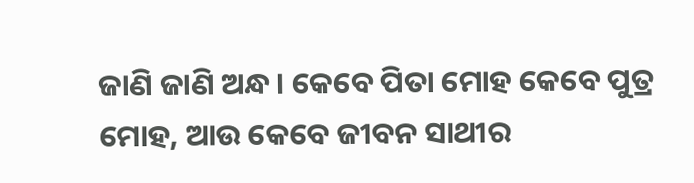ଜାଣି ଜାଣି ଅନ୍ଧ। କେବେ ପିତା ମୋହ କେବେ ପୁତ୍ର ମୋହ, ଆଉ କେବେ ଜୀବନ ସାଥୀର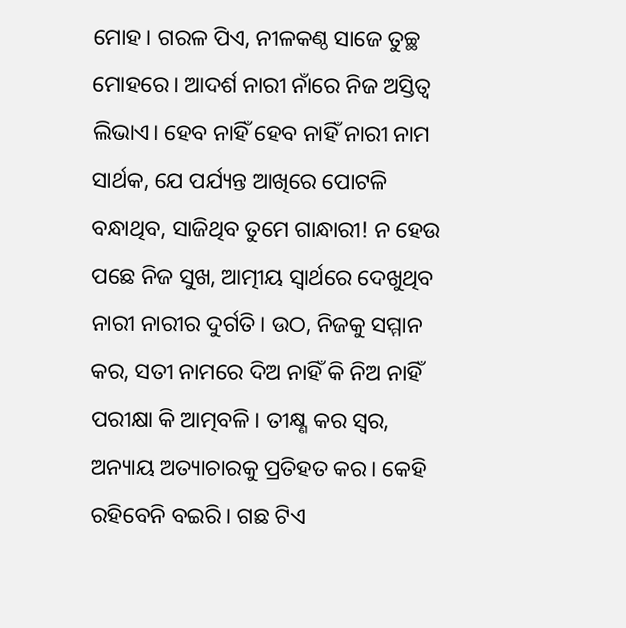ମୋହ। ଗରଳ ପିଏ, ନୀଳକଣ୍ଠ ସାଜେ ତୁଚ୍ଛ ମୋହରେ। ଆଦର୍ଶ ନାରୀ ନାଁରେ ନିଜ ଅସ୍ତିତ୍ବ ଲିଭାଏ। ହେବ ନାହିଁ ହେବ ନାହିଁ ନାରୀ ନାମ ସାର୍ଥକ, ଯେ ପର୍ଯ୍ୟନ୍ତ ଆଖିରେ ପୋଟଳି ବନ୍ଧାଥିବ, ସାଜିଥିବ ତୁମେ ଗାନ୍ଧାରୀ! ନ ହେଉ ପଛେ ନିଜ ସୁଖ, ଆତ୍ମୀୟ ସ୍ବାର୍ଥରେ ଦେଖୁଥିବ ନାରୀ ନାରୀର ଦୁର୍ଗତି। ଉଠ, ନିଜକୁ ସମ୍ମାନ କର, ସତୀ ନାମରେ ଦିଅ ନାହିଁ କି ନିଅ ନାହିଁ ପରୀକ୍ଷା କି ଆତ୍ମବଳି। ତୀକ୍ଷ୍ଣ କର ସ୍ବର, ଅନ୍ୟାୟ ଅତ୍ୟାଚାରକୁ ପ୍ରତିହତ କର। କେହି ରହିବେନି ବଇରି। ଗଛ ଟିଏ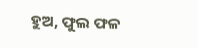ହୁଅ, ଫୁଲ ଫଳ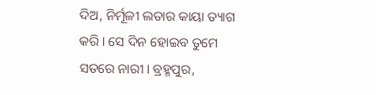ଦିଅ, ନିର୍ମୂଳୀ ଲତାର କାୟା ତ୍ୟାଗ କରି। ସେ ଦିନ ହୋଇବ ତୁମେ ସତରେ ନାରୀ। ବ୍ରହ୍ମପୁର,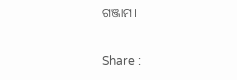ଗଞ୍ଜାମ।

Share :